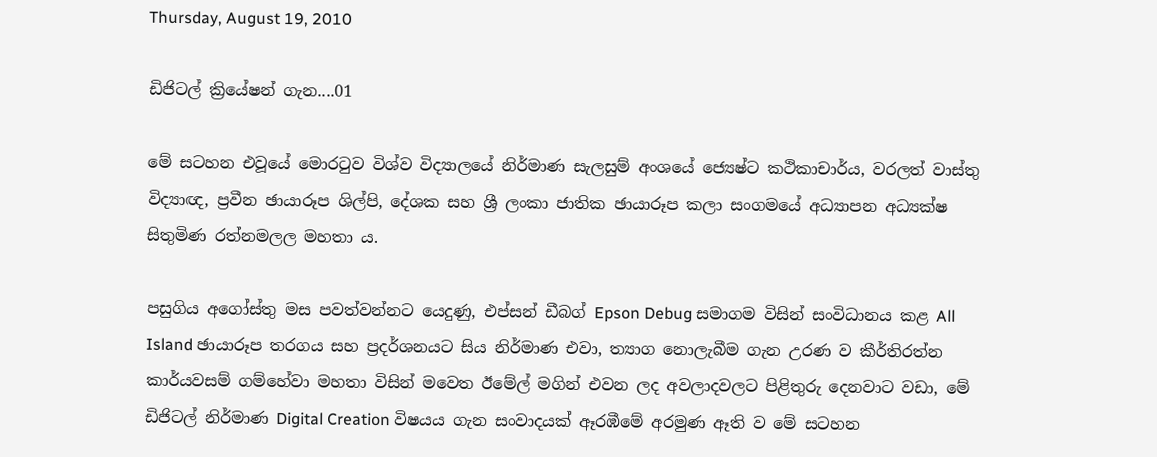Thursday, August 19, 2010

ඩිජිටල් ක්‍රියේෂන් ගැන....01

මේ සටහන එවූයේ මොරටුව විශ්ව විද්‍යාලයේ නිර්මාණ සැලසුම් අංශයේ ජ්‍යෙෂ්ට කථිකාචාර්ය, වරලත් වාස්තු විද්‍යාඥ, ප්‍රවීන ඡායාරූප ශිල්පි, දේශක සහ ශ්‍රී ලංකා ජාතික ඡායාරූප කලා සංගමයේ අධ්‍යාපන අධ්‍යක්ෂ සිතුමිණ රත්නමලල මහතා ය.

පසුගිය අගෝස්තු මස පවත්වන්නට යෙදුණු, එප්සන් ඩීබග් Epson Debug සමාගම විසින් සංවිධානය කළ All Island ඡායාරූප තරගය සහ ප්‍රදර්ශනයට සිය නිර්මාණ එවා, ත්‍යාග නොලැබීම ගැන උරණ ව කීර්තිරත්න කාර්යවසම් ගම්හේවා මහතා විසින් මවෙත ඊමේල් මගින් එවන ලද අවලාදවලට පිළිතුරු දෙනවාට වඩා, මේ ඩිජිටල් නිර්මාණ Digital Creation විෂයය ගැන සංවාදයක් ඈරඹීමේ අරමුණ ඈති ව මේ සටහන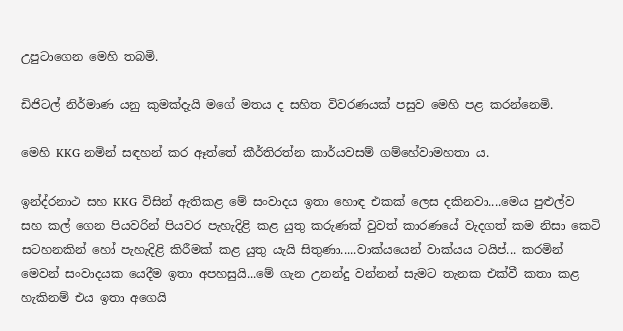උපුටාගෙන මෙහි තබමි.

ඩිජිටල් නිර්මාණ යනු කුමක්දැයි මගේ මතය ද සහිත විවරණයක් පසුව මෙහි පළ කරන්නෙමි.

මෙහි KKG නමින් සඳහන් කර ඈත්තේ කීර්තිරත්න කාර්යවසම් ගම්හේවාමහතා ය.

ඉන්ද්රනාථ සහ KKG විසින් ඇතිකළ මේ සංවාදය ඉතා හොඳ එකක් ලෙස දකිනවා....මෙය පුළුල්ව සහ කල් ගෙන පියවරින් පියවර පැහැදිළි කළ යුතු කරුණක් වුවත් කාරණයේ වැදගත් කම නිසා කෙටි සටහනකින් හෝ පැහැදිළි කිරීමක් කළ යුතු යැයි සිතුණා.....වාක්යයෙන් වාක්යය ටයිප්... කරමින් මෙවන් සංවාදයක යෙදීම ඉතා අපහසුයි...මේ ගැන උනන්දු වන්නන් සැමට තැනක එක්වී කතා කළ හැකිනම් එය ඉතා අගෙයි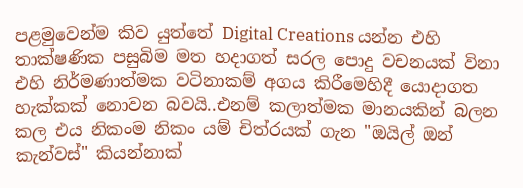පළමුවෙන්ම කිව යුත්තේ Digital Creations යන්න එහි තාක්ෂණික පසුබිම මත හදාගත් සරල පොදු වචනයක් විනා එහි නිර්මණාත්මක වටිනාකම් අගය කිරීමෙහිදී යොදාගත හැක්කක් නොවන බවයි..එනම් කලාත්මක මානයකින් බලන කල එය නිකංම නිකං යම් චිත්රයක් ගැන "ඔයිල් ඔන් කැන්වස්" කියන්නාක්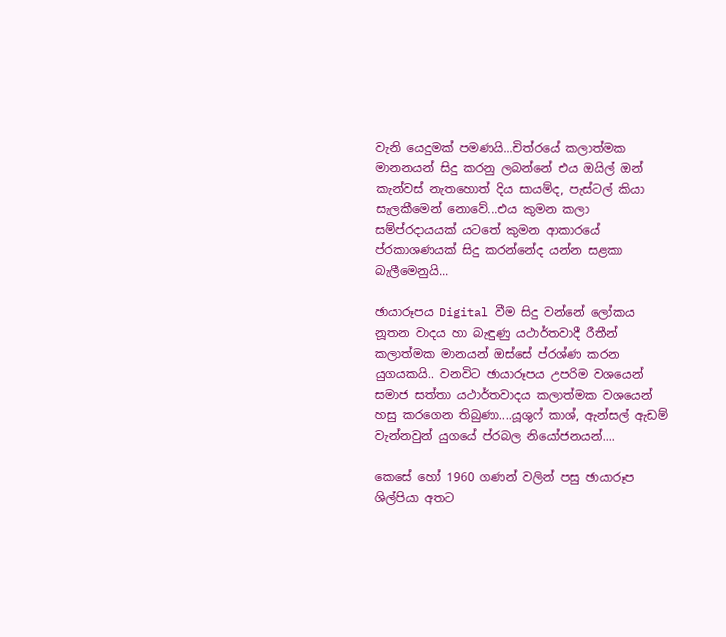වැනි යෙදුමක් පමණයි...චිත්රයේ කලාත්මක මානනයන් සිදු කරනු ලබන්නේ එය ඔයිල් ඔන් කැන්වස් නැතහොත් දිය සායම්ද, පැස්ටල් කියා සැලකීමෙන් නොවේ...එය කුමන කලා සම්ප්රදායයක් යටතේ කුමන ආකාරයේ ප්රකාශණයක් සිදු කරන්නේද යන්න සළකා බැලීමෙනුයි...

ඡායාරූපය Digital වීම සිදු වන්නේ ලෝකය නූතන වාදය හා බැඳුණු යථාර්තවාදී රීතීන් කලාත්මක මානයන් ඔස්සේ ප්රශ්ණ කරන යුගයකයි.. වනවිට ඡායාරූපය උපරිම වශයෙන් සමාජ සත්තා යථාර්තවාදය කලාත්මක වශයෙන් හසු කරගෙන තිබුණා....යූශුෆ් කාශ්, ඇන්සල් ඇඩම් වැන්නවුන් යුගයේ ප්රබල නියෝජනයන්....

කෙසේ හෝ 1960 ගණන් වලින් පසු ඡායාරූප ශිල්පියා අතට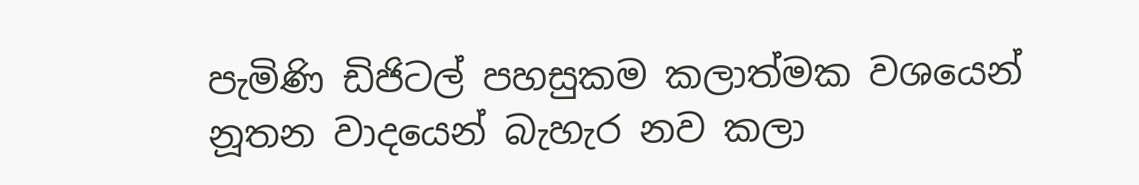පැමිණි ඩිජිටල් පහසුකම කලාත්මක වශයෙන් නූතන වාදයෙන් බැහැර නව කලා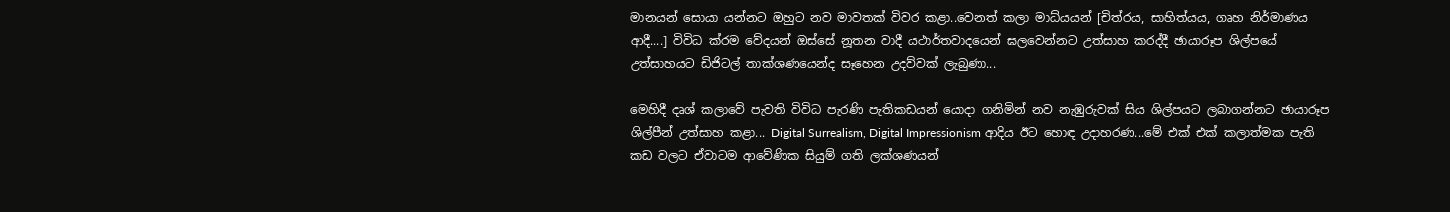මානයන් සොයා යන්නට ඔහුට නව මාවතක් විවර කළා..වෙනත් කලා මාධ්යයන් [චිත්රය, සාහිත්යය, ගෘහ නිර්මාණය ආදී....] විවිධ ක්රම වේදයන් ඔස්සේ නූතන වාදී යථාර්තවාදයෙන් ඝලවෙන්නට උත්සාහ කරද්දී ඡායාරූප ශිල්පයේ උත්සාහයට ඩිජිටල් තාක්ශණයෙන්ද සෑහෙන උදව්වක් ලැබුණා...

මෙහිදී දෘශ් කලාවේ පැවති විවිධ පැරණි පැතිකඩයන් යොදා ගනිමින් නව නැඹුරුවක් සිය ශිල්පයට ලබාගන්නට ඡායාරූප ශිල්පීන් උත්සාහ කළා... Digital Surrealism, Digital Impressionism ආදිය ඊට හොඳ උදාහරණ...මේ එක් එක් කලාත්මක පැති කඩ වලට ඒවාටම ආවේණික සියුම් ගති ලක්ශණයන්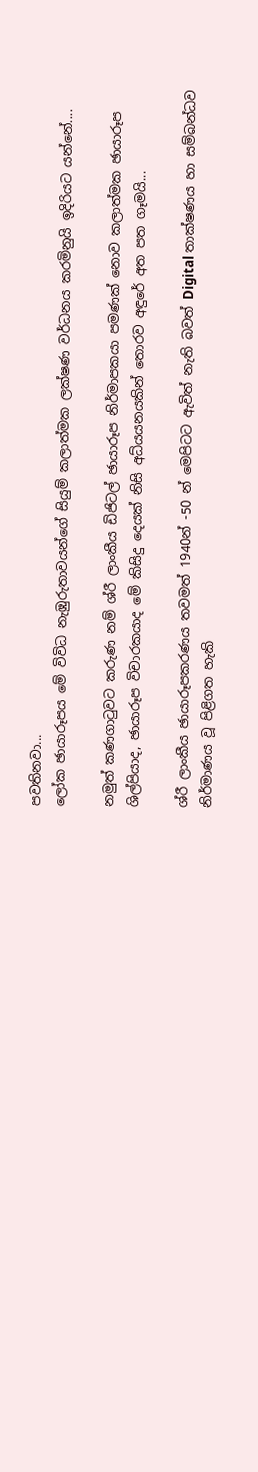පවතිනවා...
ලෝක ඡායාරූපය මේ විවිධ නැඹුරුතාවයන්ගේ සියුම් කලාත්මක ලක්ෂණ වර්ධනය කරමිනුයි ඉදිරියට යන්නේ....

නමුත් කණගාටුවට කරුණ නම් ශ්රී ලාංකීය ඩිජිටල් ඡායාරූප නිර්මාපකයා පමණක් නොව කලාත්මක ඡායාරූප ශිල්පියාද, ඡායාරූප විචාරකයාද මේ කිසිදු දෙයක් නිසි අධ්යයනයකින් තොරව අඳුරේ අත පත ගෑමයි...

ශ්රී ලාංකීය ඡායාරූපකරණය තවමත් 1940න් -50 න් මෙපිටට ඇවිත් නැති බවත් Digital තාක්ෂණය හා සම්බන්ධව නිර්මාණය වූ පිළිගත හැකි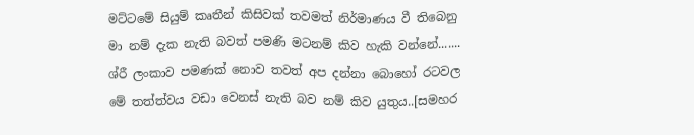මට්ටමේ සියුම් කෘතීන් කිසිවක් තවමත් නිර්මාණය වී තිබෙනු මා නම් දැක නැති බවත් පමණි මටනම් කිව හැකි වන්නේ.......
ශ්රී ලංකාව පමණක් නොව තවත් අප දන්නා බොහෝ රටවල මේ තත්ත්වය වඩා වෙනස් නැති බව නම් කිව යුතුය..[සමහර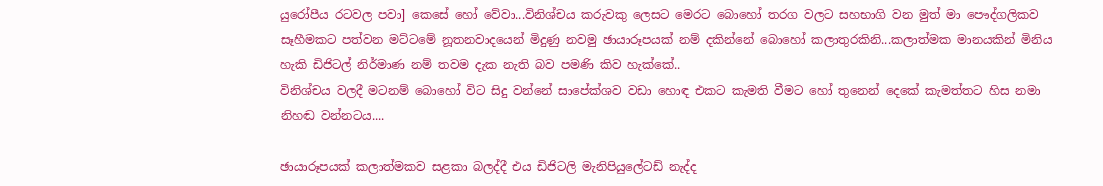යුරෝපීය රටවල පවා] කෙසේ හෝ වේවා...විනිශ්චය කරුවකු ලෙසට මෙරට බොහෝ තරග වලට සහභාගි වන මුත් මා පෞද්ගලිකව සෑහීමකට පත්වන මට්ටමේ නූතනවාදයෙන් මිදුණු නවමු ඡායාරූපයක් නම් දකින්නේ බොහෝ කලාතුරකිනි...කලාත්මක මානයකින් මිනිය හැකි ඩිජිටල් නිර්මාණ නම් තවම දැක නැති බව පමණි කිව හැක්කේ..
විනිශ්චය වලදී මටනම් බොහෝ විට සිදු වන්නේ සාපේක්ශව වඩා හොඳ එකට කැමති වීමට හෝ තුනෙන් දෙකේ කැමත්තට හිස නමා නිහඬ වන්නටය....

ඡායාරූපයක් කලාත්මකව සළකා බලද්දී එය ඩිජිටලි මැනිපියුලේටඩ් නැද්ද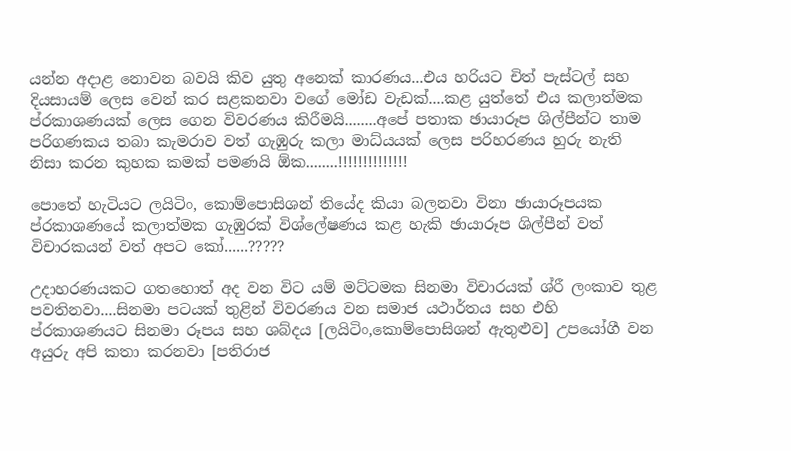යන්න අදාළ නොවන බවයි කිව යුතු අනෙක් කාරණය...එය හරියට චිත් පැස්ටල් සහ දියසායම් ලෙස වෙන් කර සළකනවා වගේ මෝඩ වැඩක්....කළ යුත්තේ එය කලාත්මක ප්රකාශණයක් ලෙස ගෙන විවරණය කිරීමයි........අපේ පතාක ඡායාරූප ශිල්පීන්ට තාම පරිගණකය තබා කැමරාව වත් ගැඹුරු කලා මාධ්යයක් ලෙස පරිහරණය හුරු නැති නිසා කරන කුහක කමක් පමණයි ඕක........!!!!!!!!!!!!!!

පොතේ හැටියට ලයිටිං, කොම්පොසිශන් තියේද කියා බලනවා විනා ඡායාරූපයක ප්රකාශණයේ කලාත්මක ගැඹුරක් විශ්ලේෂණය කළ හැකි ඡායාරූප ශිල්පීන් වත් විචාරකයන් වත් අපට කෝ......?????

උදාහරණයකට ගතහොත් අද වන විට යම් මට්ටමක සිනමා විචාරයක් ශ්රී ලංකාව තුළ පවතිනවා....සිනමා පටයක් තුළින් විවරණය වන සමාජ යථාර්තය සහ එහි ප්රකාශණයට සිනමා රූපය සහ ශබ්දය [ලයිටිං,කොම්පොසිශන් ඇතුළුව] උපයෝගී වන අයුරු අපි කතා කරනවා [පතිරාජ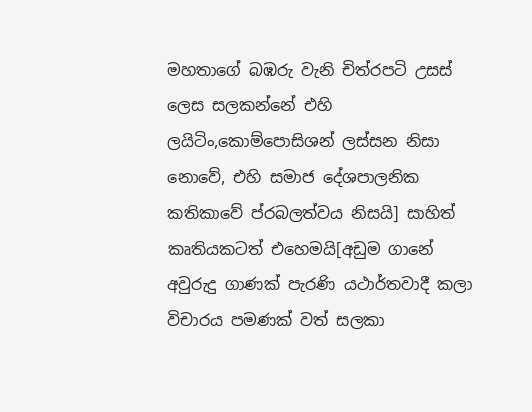මහතාගේ බඹරු වැනි චිත්රපටි උසස් ලෙස සලකන්නේ එහි ලයිටිං,කොම්පොසිශන් ලස්සන නිසා නොවේ, එහි සමාජ දේශපාලනික කතිකාවේ ප්රබලත්වය නිසයි] සාහිත් කෘතියකටත් එහෙමයි[අඩුම ගානේ අවුරුදු ගාණක් පැරණි යථාර්තවාදී කලා විචාරය පමණක් වත් සලකා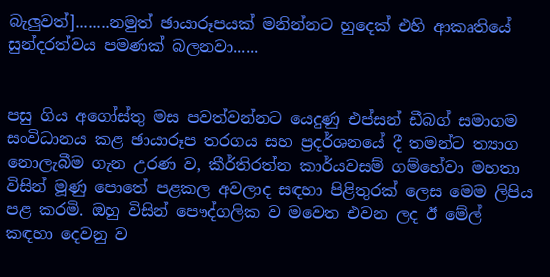බැලුවත්]........නමුත් ඡායාරූපයක් මනින්නට හුදෙක් එහි ආකෘතියේ සුන්දරත්වය පමණක් බලනවා......


පසු ගිය අගෝස්තු මස පවත්වන්නට යෙදුණු එප්සන් ඩීබග් සමාගම සංවිධානය කළ ඡායාරූප තරගය සහ ප්‍රදර්ශනයේ දී තමන්ට ත්‍යාග නොලැබීම ගැන උරණ ව, කීර්තිරත්න කාර්යවසම් ගම්හේවා මහතා විසින් මූණු පොතේ පළකල අවලාද සඳහා පිළිතුරක් ලෙස මෙම ලිපිය පළ කරමි. ඔහු විසින් පෞද්ගලික ව මවෙත එවන ලද ඊ මේල් කඳහා දෙවනු ව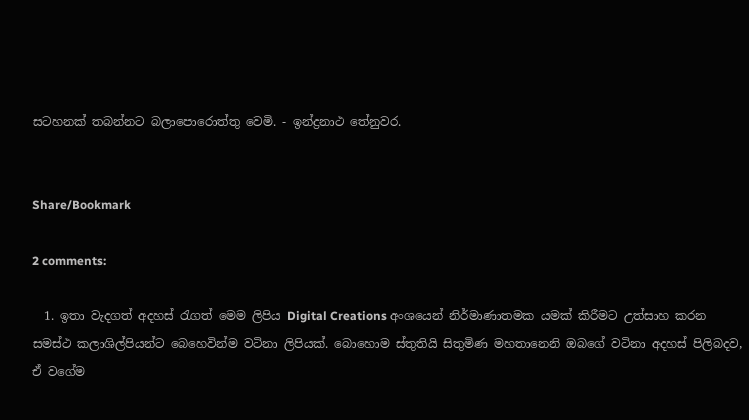සටහනක් තබන්නට බලාපොරොත්තු වෙමි. - ඉන්ද්‍රනාථ තේනුවර.


Share/Bookmark

2 comments:

  1. ඉතා වැදගත් අදහස් ‍රැගත් මෙම ලිපිය Digital Creations අංශයෙන් නිර්මාණාතමක යමක් කිරීමට උත්සාහ කරන සමස්ථ කලාශිල්පියන්ට බෙහෙවින්ම වටිනා ලිපියක්. බොහොම ස්තුතියි සිතුමිණ මහතානෙනි ඔබගේ වටිනා අදහස් පිලිබදව, ඒ වගේම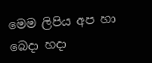මෙම ලිපිය අප හා බෙදා හදා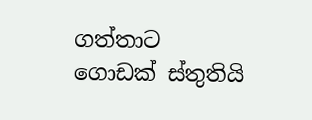ගත්තාට ගොඩක් ස්තුතියි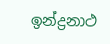ඉන්ද්‍රනාථ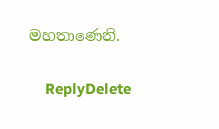මහතාණෙනි.

    ReplyDelete